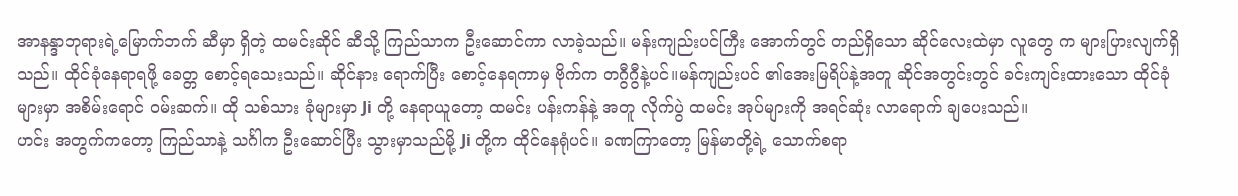အာနန္ဒာဘုရားရဲ့မြောက်ဘက် ဆီမှာ ရှိတဲ့ ထမင်းဆိုင် ဆီသို့ ကြည်သာက ဦးဆောင်ကာ လာခဲ့သည်။ မန်းကျည်းပင်ကြီး အောက်တွင် တည်ရှိသော ဆိုင်လေးထဲမှာ လူတွေ က များပြားလျက်ရှိသည်။ ထိုင်ခုံနေရာရဖို့ ခေတ္တ စောင့်ရသေးသည်။ ဆိုင်နား ရောက်ပြီး စောင့်နေရကာမှ ဗိုက်က တဂွီဂွီနဲ့ပင်။မန်ကျည်းပင် ၏အေးမြရိပ်နဲ့အတူ ဆိုင်အတွင်းတွင် ခင်းကျင်းထားသော ထိုင်ခုံများမှာ အစိမ်းရောင် ဝမ်းဆက်။ ထို သစ်သား ခုံများမှာ Ji တို့ နေရာယူတော့ ထမင်း ပန်းကန်နဲ့ အတူ လိုက်ပွဲ ထမင်း အုပ်များကို အရင်ဆုံး လာရောက် ချပေးသည်။
ဟင်း အတွက်ကတော့ ကြည်သာနဲ့ သင်္ဂါက ဦးဆောင်ပြီး သွားမှာသည်မို့ Ji တို့က ထိုင်နေရုံပင်။ ခဏကြာတော့ မြန်မာတို့ရဲ့ သောက်စရာ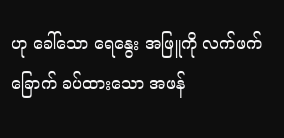ဟု ခေါ်သော ရေနွေး အဖြူကို လက်ဖက်ခြောက် ခပ်ထားသော အဖန်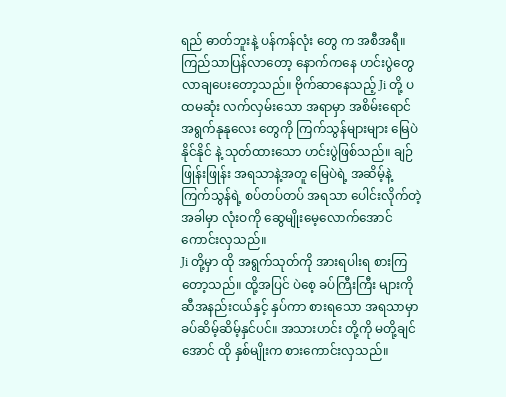ရည် ဓာတ်ဘူးနဲ့ ပန်ကန်လုံး တွေ က အစီအရီ။
ကြည်သာပြန်လာတော့ နောက်ကနေ ဟင်းပွဲတွေ လာချပေးတော့သည်။ ဗိုက်ဆာနေသည့် Ji တို့ ပထမဆုံး လက်လှမ်းသော အရာမှာ အစိမ်းရောင် အရွက်နုနုလေး တွေကို ကြက်သွန်များများ မြေပဲနိုင်နိုင် နဲ့ သုတ်ထားသော ဟင်းပွဲဖြစ်သည်။ ချဉ်ဖြုန်းဖြုန်း အရသာနဲ့အတူ မြေပဲရဲ့ အဆိမ့်နဲ့ ကြက်သွန်ရဲ့ စပ်တပ်တပ် အရသာ ပေါင်းလိုက်တဲ့ အခါမှာ လုံးဝကို ဆွေမျိုးမေ့လောက်အောင် ကောင်းလှသည်။
Ji တို့မှာ ထို အရွက်သုတ်ကို အားရပါးရ စားကြတော့သည်။ ထို့အပြင် ပဲစေ့ ခပ်ကြီးကြီး များကို ဆီအနည်းငယ်နှင့် နှပ်ကာ စားရသော အရသာမှာ ခပ်ဆိမ့်ဆိမ့်နှင်ပင်။ အသားဟင်း တို့ကို မတို့ချင်အောင် ထို နှစ်မျိုးက စားကောင်းလှသည်။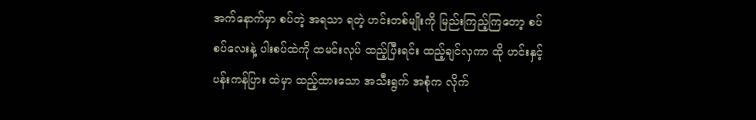အက်နောက်မှာ စပ်တဲ့ အရသာ ရတဲ့ ဟင်းတစ်မျိုးကို မြည်းကြည့်ကြတော့ စပ်စပ်လေးနဲ့ ပါးစပ်ထဲကို ထမင်းလုပ် ထည့်ပြီးရင်း ထည့်ချင်လှကာ ထို ဟင်းနှင့် ပန်းကန်ပြား ထဲမှာ ထည့်ထားသော အသီးရွက် အစုံက လိုက်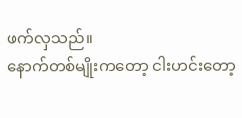ဖက်လှသည်။
နောက်တစ်မျိုးကတော့ ငါးဟင်းတော့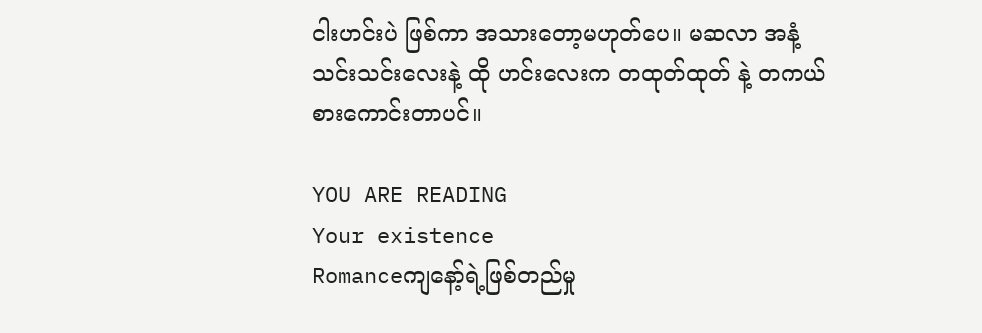ငါးဟင်းပဲ ဖြစ်ကာ အသားတော့မဟုတ်ပေ။ မဆလာ အနံ့သင်းသင်းလေးနဲ့ ထို ဟင်းလေးက တထုတ်ထုတ် နဲ့ တကယ်စားကောင်းတာပင်။

YOU ARE READING
Your existence
Romanceကျနော့်ရဲ့ဖြစ်တည်မှု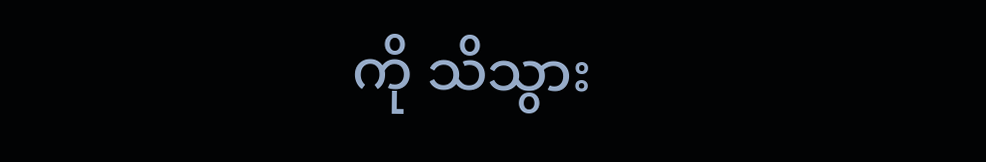ကို သိသွား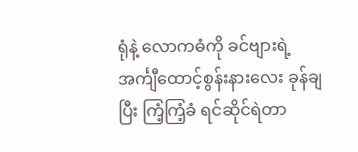ရုံနဲ့ လောကဓံကို ခင်ဗျားရဲ့ အင်္ကျီထောင့်စွန်းနားလေး ခုန်ချပြီး ကြံ့ကြံ့ခံ ရင်ဆိုင်ရဲတာ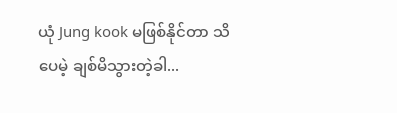ယုံ Jung kook မဖြစ်နိုင်တာ သိပေမဲ့ ချစ်မိသွားတဲ့ခါ...